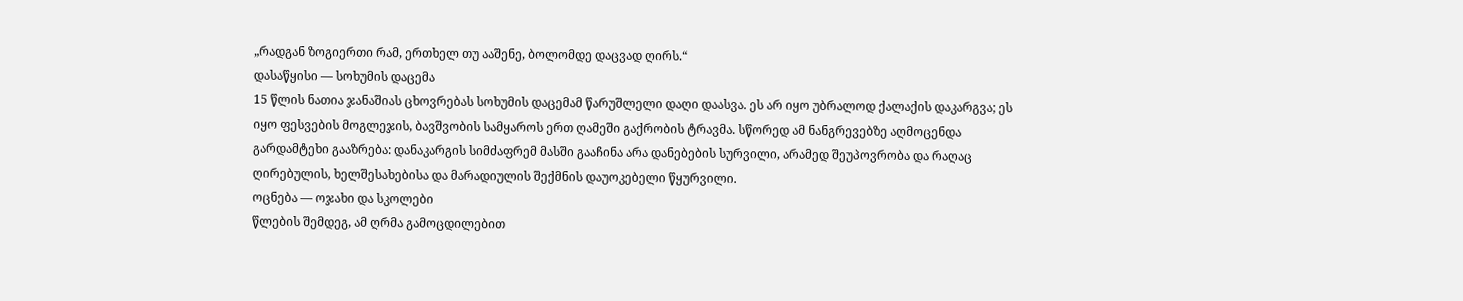„რადგან ზოგიერთი რამ, ერთხელ თუ ააშენე, ბოლომდე დაცვად ღირს.“
დასაწყისი — სოხუმის დაცემა
15 წლის ნათია ჯანაშიას ცხოვრებას სოხუმის დაცემამ წარუშლელი დაღი დაასვა. ეს არ იყო უბრალოდ ქალაქის დაკარგვა; ეს იყო ფესვების მოგლეჯის, ბავშვობის სამყაროს ერთ ღამეში გაქრობის ტრავმა. სწორედ ამ ნანგრევებზე აღმოცენდა გარდამტეხი გააზრება: დანაკარგის სიმძაფრემ მასში გააჩინა არა დანებების სურვილი, არამედ შეუპოვრობა და რაღაც ღირებულის, ხელშესახებისა და მარადიულის შექმნის დაუოკებელი წყურვილი.
ოცნება — ოჯახი და სკოლები
წლების შემდეგ, ამ ღრმა გამოცდილებით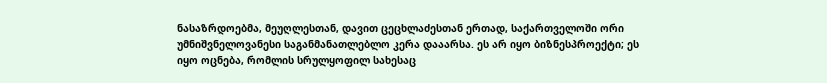ნასაზრდოებმა, მეუღლესთან, დავით ცეცხლაძესთან ერთად, საქართველოში ორი უმნიშვნელოვანესი საგანმანათლებლო კერა დააარსა. ეს არ იყო ბიზნესპროექტი; ეს იყო ოცნება, რომლის სრულყოფილ სახესაც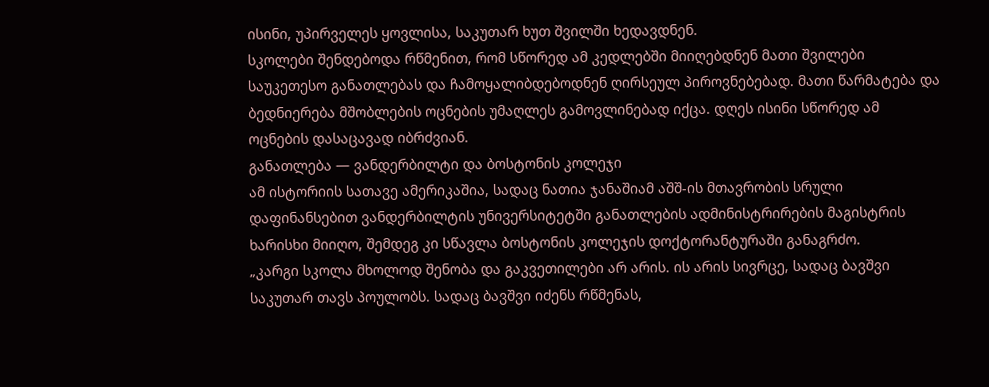ისინი, უპირველეს ყოვლისა, საკუთარ ხუთ შვილში ხედავდნენ.
სკოლები შენდებოდა რწმენით, რომ სწორედ ამ კედლებში მიიღებდნენ მათი შვილები საუკეთესო განათლებას და ჩამოყალიბდებოდნენ ღირსეულ პიროვნებებად. მათი წარმატება და ბედნიერება მშობლების ოცნების უმაღლეს გამოვლინებად იქცა. დღეს ისინი სწორედ ამ ოცნების დასაცავად იბრძვიან.
განათლება — ვანდერბილტი და ბოსტონის კოლეჯი
ამ ისტორიის სათავე ამერიკაშია, სადაც ნათია ჯანაშიამ აშშ-ის მთავრობის სრული დაფინანსებით ვანდერბილტის უნივერსიტეტში განათლების ადმინისტრირების მაგისტრის ხარისხი მიიღო, შემდეგ კი სწავლა ბოსტონის კოლეჯის დოქტორანტურაში განაგრძო.
„კარგი სკოლა მხოლოდ შენობა და გაკვეთილები არ არის. ის არის სივრცე, სადაც ბავშვი საკუთარ თავს პოულობს. სადაც ბავშვი იძენს რწმენას,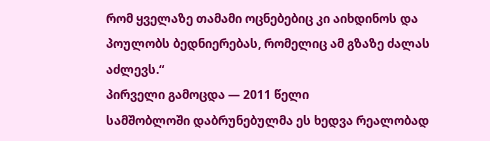რომ ყველაზე თამამი ოცნებებიც კი აიხდინოს და პოულობს ბედნიერებას, რომელიც ამ გზაზე ძალას აძლევს.“
პირველი გამოცდა — 2011 წელი
სამშობლოში დაბრუნებულმა ეს ხედვა რეალობად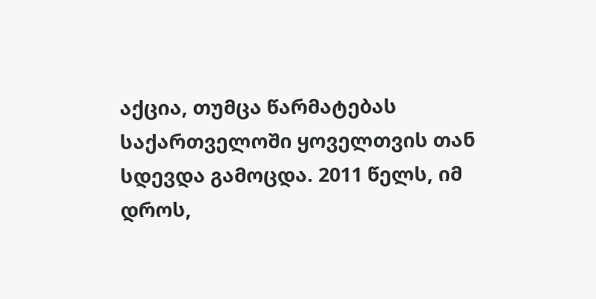აქცია, თუმცა წარმატებას საქართველოში ყოველთვის თან სდევდა გამოცდა. 2011 წელს, იმ დროს,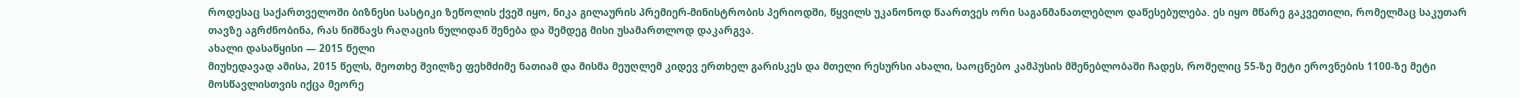როდესაც საქართველოში ბიზნესი სასტიკი ზეწოლის ქვეშ იყო, ნიკა გილაურის პრემიერ-მინისტრობის პერიოდში, წყვილს უკანონოდ წაართვეს ორი საგანმანათლებლო დაწესებულება. ეს იყო მწარე გაკვეთილი, რომელმაც საკუთარ თავზე აგრძნობინა, რას ნიშნავს რაღაცის ნულიდან შენება და შემდეგ მისი უსამართლოდ დაკარგვა.
ახალი დასაწყისი — 2015 წელი
მიუხედავად ამისა, 2015 წელს, მეოთხე შვილზე ფეხმძიმე ნათიამ და მისმა მეუღლემ კიდევ ერთხელ გარისკეს და მთელი რესურსი ახალი, საოცნებო კამპუსის მშენებლობაში ჩადეს, რომელიც 55-ზე მეტი ეროვნების 1100-ზე მეტი მოსწავლისთვის იქცა მეორე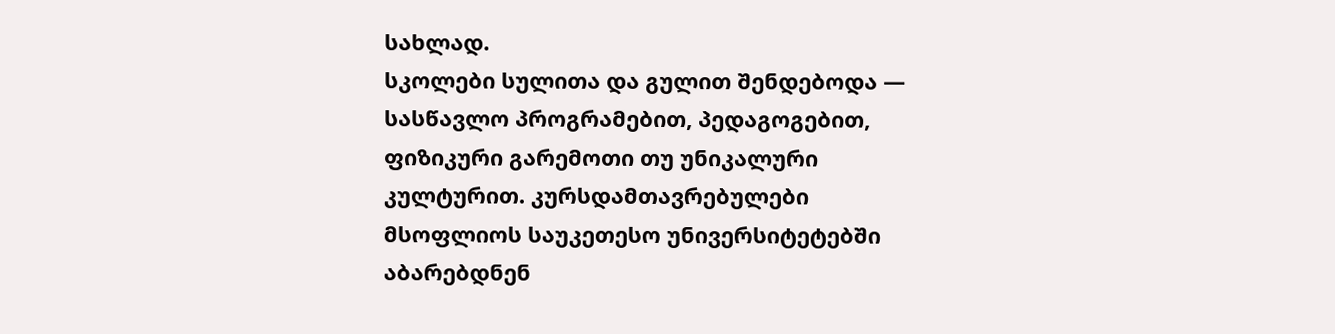სახლად.
სკოლები სულითა და გულით შენდებოდა — სასწავლო პროგრამებით, პედაგოგებით, ფიზიკური გარემოთი თუ უნიკალური კულტურით. კურსდამთავრებულები მსოფლიოს საუკეთესო უნივერსიტეტებში აბარებდნენ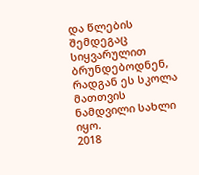და წლების შემდეგაც სიყვარულით ბრუნდებოდნენ, რადგან ეს სკოლა მათთვის ნამდვილი სახლი იყო.
2018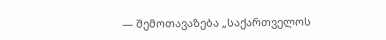— შემოთავაზება „საქართველოს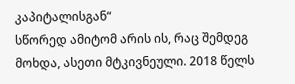კაპიტალისგან“
სწორედ ამიტომ არის ის, რაც შემდეგ მოხდა, ასეთი მტკივნეული. 2018 წელს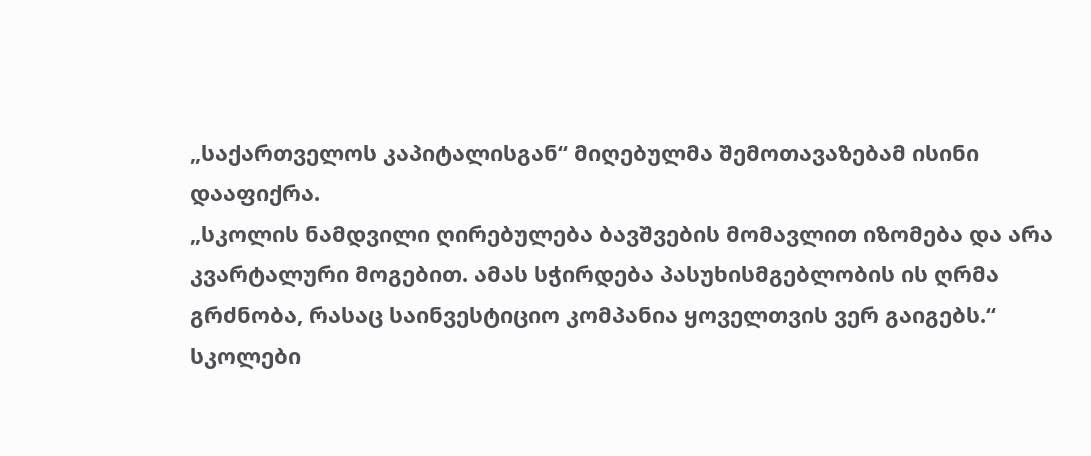„საქართველოს კაპიტალისგან“ მიღებულმა შემოთავაზებამ ისინი დააფიქრა.
„სკოლის ნამდვილი ღირებულება ბავშვების მომავლით იზომება და არა კვარტალური მოგებით. ამას სჭირდება პასუხისმგებლობის ის ღრმა გრძნობა, რასაც საინვესტიციო კომპანია ყოველთვის ვერ გაიგებს.“
სკოლები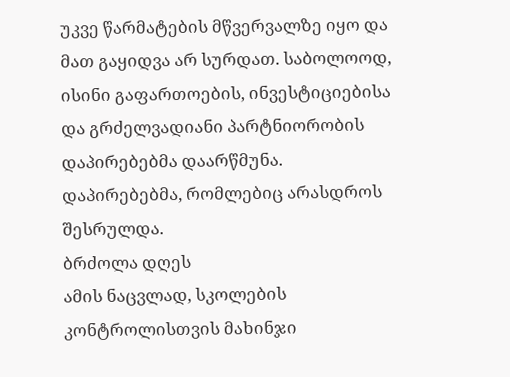უკვე წარმატების მწვერვალზე იყო და მათ გაყიდვა არ სურდათ. საბოლოოდ, ისინი გაფართოების, ინვესტიციებისა და გრძელვადიანი პარტნიორობის დაპირებებმა დაარწმუნა.
დაპირებებმა, რომლებიც არასდროს შესრულდა.
ბრძოლა დღეს
ამის ნაცვლად, სკოლების კონტროლისთვის მახინჯი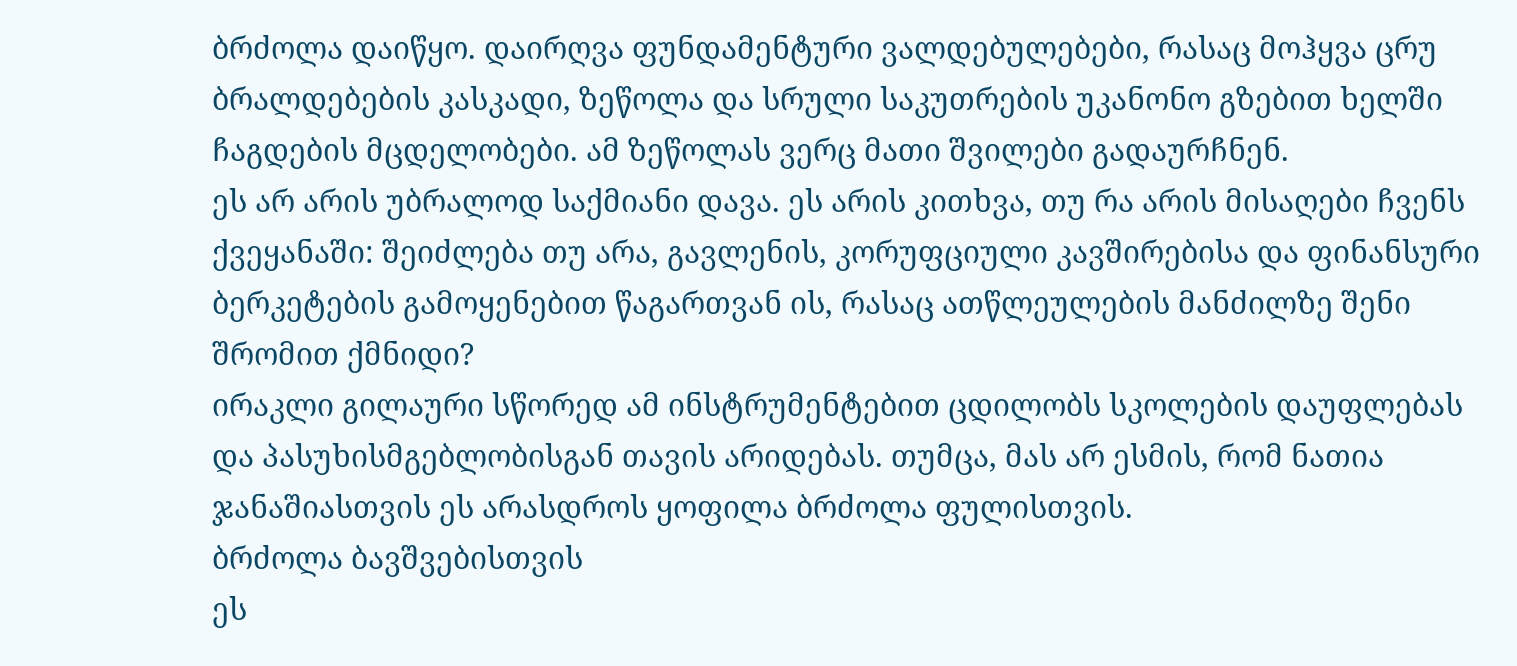ბრძოლა დაიწყო. დაირღვა ფუნდამენტური ვალდებულებები, რასაც მოჰყვა ცრუ ბრალდებების კასკადი, ზეწოლა და სრული საკუთრების უკანონო გზებით ხელში ჩაგდების მცდელობები. ამ ზეწოლას ვერც მათი შვილები გადაურჩნენ.
ეს არ არის უბრალოდ საქმიანი დავა. ეს არის კითხვა, თუ რა არის მისაღები ჩვენს ქვეყანაში: შეიძლება თუ არა, გავლენის, კორუფციული კავშირებისა და ფინანსური ბერკეტების გამოყენებით წაგართვან ის, რასაც ათწლეულების მანძილზე შენი შრომით ქმნიდი?
ირაკლი გილაური სწორედ ამ ინსტრუმენტებით ცდილობს სკოლების დაუფლებას და პასუხისმგებლობისგან თავის არიდებას. თუმცა, მას არ ესმის, რომ ნათია ჯანაშიასთვის ეს არასდროს ყოფილა ბრძოლა ფულისთვის.
ბრძოლა ბავშვებისთვის
ეს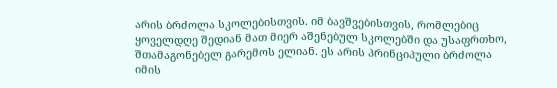არის ბრძოლა სკოლებისთვის. იმ ბავშვებისთვის, რომლებიც ყოველდღე შედიან მათ მიერ აშენებულ სკოლებში და უსაფრთხო, შთამაგონებელ გარემოს ელიან. ეს არის პრინციპული ბრძოლა იმის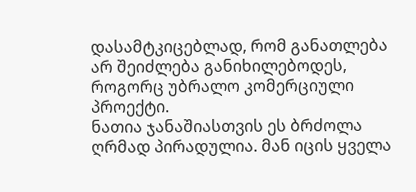დასამტკიცებლად, რომ განათლება არ შეიძლება განიხილებოდეს, როგორც უბრალო კომერციული პროექტი.
ნათია ჯანაშიასთვის ეს ბრძოლა ღრმად პირადულია. მან იცის ყველა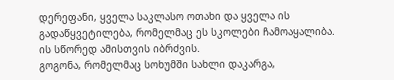დერეფანი, ყველა საკლასო ოთახი და ყველა ის გადაწყვეტილება, რომელმაც ეს სკოლები ჩამოაყალიბა. ის სწორედ ამისთვის იბრძვის.
გოგონა, რომელმაც სოხუმში სახლი დაკარგა,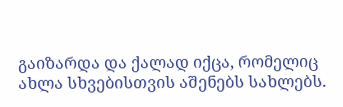გაიზარდა და ქალად იქცა, რომელიც ახლა სხვებისთვის აშენებს სახლებს.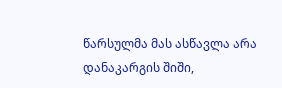წარსულმა მას ასწავლა არა დანაკარგის შიში,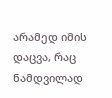არამედ იმის დაცვა, რაც ნამდვილად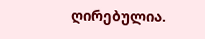ღირებულია.